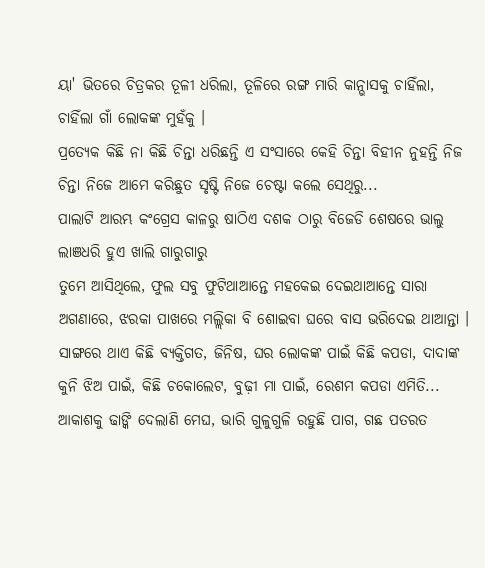ୟା' ଭିତରେ ଚିତ୍ରକର ତୂଳୀ ଧରିଲା, ତୂଳିରେ ରଙ୍ଗ ମାରି କାନ୍ଭାସକୁ ଚାହିଁଲା, ଚାହିଁଲା ଗାଁ ଲୋକଙ୍କ ମୁହଁକୁ ।
ପ୍ରତ୍ୟେକ କିଛି ନା କିଛି ଚିନ୍ତା ଧରିଛନ୍ତି ଏ ସଂସାରେ କେହି ଚିନ୍ତା ବିହୀନ ନୁହନ୍ତି ନିଜ ଚିନ୍ତା ନିଜେ ଆମେ କରିଛୁତ ସୃଷ୍ଟି ନିଜେ ଚେଷ୍ଟା କଲେ ସେଥିରୁ...
ପାଲାଟି ଆରମ୍ଭ କଂଗ୍ରେସ କାଳରୁ ଷାଠିଏ ଦଶକ ଠାରୁ ବିଜେଡି ଶେଷରେ ଭାଲୁ ଲାଞଧରି ହୁଏ ଖାଲି ଗାରୁଗାରୁ
ତୁମେ ଆସିଥିଲେ, ଫୁଲ ସବୁ ଫୁଟିଥାଆନ୍ତେ ମହକେଇ ଦେଇଥାଆନ୍ତେ ସାରା ଅଗଣାରେ, ଝରକା ପାଖରେ ମଲ୍ଲିକା ବି ଶୋଇବା ଘରେ ବାସ ଭରିଦେଇ ଥାଆନ୍ତା ।
ସାଙ୍ଗରେ ଥାଏ କିଛି ବ୍ୟକ୍ତିଗତ, ଜିନିଷ, ଘର ଲୋକଙ୍କ ପାଇଁ କିଛି କପଡା, ଦାଦାଙ୍କ କୁନି ଝିଅ ପାଇଁ, କିଛି ଚକୋଲେଟ, ବୁଢ଼ୀ ମା ପାଇଁ, ରେଶମ କପଡା ଏମିତି...
ଆକାଶକୁ ଢାଙ୍କି ଦେଲାଣି ମେଘ, ଭାରି ଗୁଳୁଗୁଳି ରହୁଛି ପାଗ, ଗଛ ପତରତ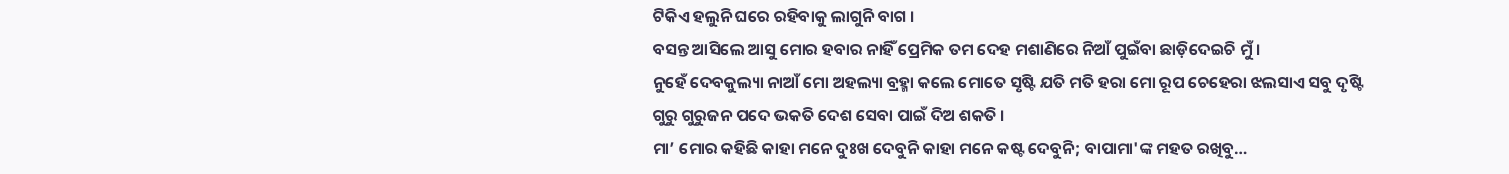ଟିକିଏ ହଲୁନି ଘରେ ରହିବାକୁ ଲାଗୁନି ବାଗ ।
ବସନ୍ତ ଆସିଲେ ଆସୁ ମୋର ହବାର ନାହିଁ ପ୍ରେମିକ ତମ ଦେହ ମଶାଣିରେ ନିଆଁ ପୁଇଁବା ଛାଡ଼ିଦେଇଚି ମୁଁ ।
ନୁହେଁ ଦେବକୁଲ୍ୟା ନାଆଁ ମୋ ଅହଲ୍ୟା ବ୍ରହ୍ମା କଲେ ମୋତେ ସୃଷ୍ଟି ଯତି ମତି ହରା ମୋ ରୂପ ଚେହେରା ଝଲସାଏ ସବୁ ଦୃଷ୍ଟି
ଗୁରୁ ଗୁରୁଜନ ପଦେ ଭକତି ଦେଶ ସେବା ପାଇଁ ଦିଅ ଶକତି ।
ମା’ ମୋର କହିଛି କାହା ମନେ ଦୁଃଖ ଦେବୁନି କାହା ମନେ କଷ୍ଟ ଦେବୁନି; ବାପାମା'ଙ୍କ ମହତ ରଖିବୁ…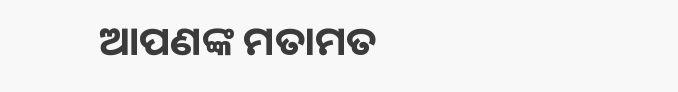ଆପଣଙ୍କ ମତାମତ